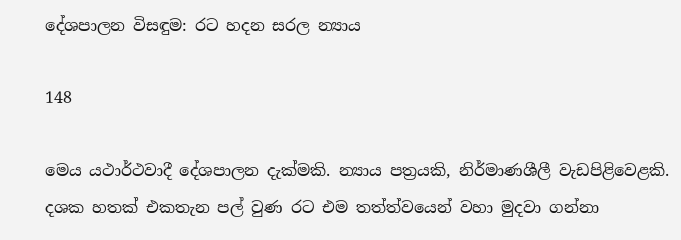දේශපාලන විසඳුම: රට හදන සරල න්‍යාය

148

මෙය යථාර්ථවාදී දේශපාලන දැක්මකි. න්‍යාය පත්‍රයකි, නිර්මාණශීලී වැඩපිළිවෙළකි. දශක හතක් එකතැන පල් වුණ රට එම තත්ත්වයෙන් වහා මුදවා ගන්නා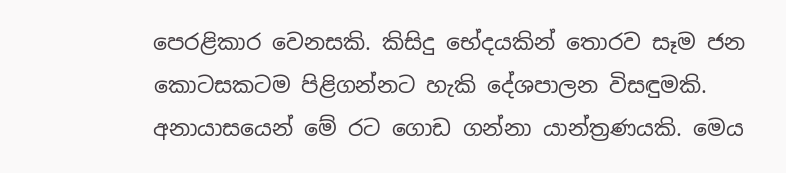පෙරළිකාර වෙනසකි. කිසිදු භේදයකින් තොරව සෑම ජන කොටසකටම පිළිගන්නට හැකි දේශපාලන විසඳුමකි. අනායාසයෙන් මේ රට ගොඩ ගන්නා යාන්ත්‍රණයකි. මෙය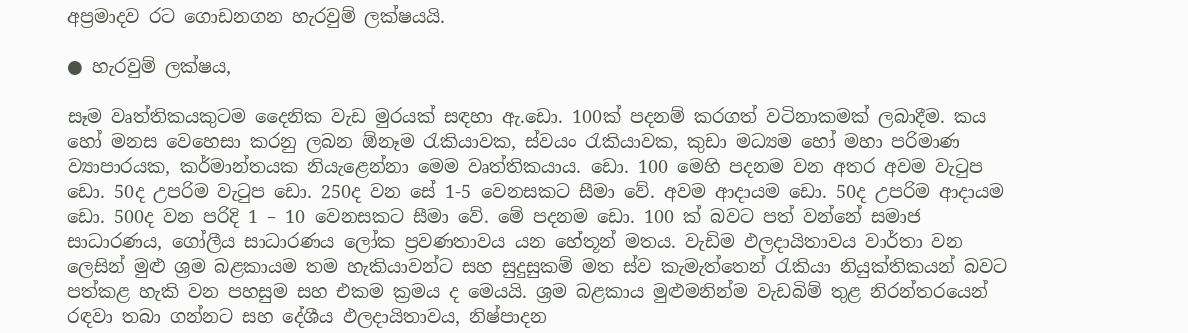අප්‍රමාදව රට ගොඩනගන හැරවුම් ලක්ෂයයි.

● හැරවුම් ලක්ෂය,

සෑම වෘත්තිකයකුටම දෛනික වැඩ මුරයක් සඳහා ඇ.ඩො. 100ක් පදනම් කරගත් වටිනාකමක් ලබාදීම. කය හෝ මනස වෙහෙසා කරනු ලබන ඕනෑම රැකියාවක, ස්වයං රැකියාවක, කුඩා මධ්‍යම හෝ මහා පරිමාණ ව්‍යාපාරයක, කර්මාන්තයක නියැළෙන්නා මෙම වෘත්තිකයාය. ඩො. 100 මෙහි පදනම වන අතර අවම වැටුප ඩො. 50ද උපරිම වැටුප ඩො. 250ද වන සේ 1-5 වෙනසකට සීමා වේ. අවම ආදායම ඩො. 50ද උපරිම ආදායම ඩො. 500ද වන පරිදි 1 – 10 වෙනසකට සීමා වේ. මේ පදනම ඩො. 100 ක් බවට පත් වන්නේ සමාජ සාධාරණය, ගෝලීය සාධාරණය ලෝක ප්‍රවණතාවය යන හේතූන් මතය. වැඩිම ඵලදායිතාවය වාර්තා වන ලෙසින් මුළු ශ්‍රම බළකායම තම හැකියාවන්ට සහ සුදුසුකම් මත ස්ව කැමැත්තෙන් රැකියා නියුක්තිකයන් බවට පත්කළ හැකි වන පහසුම සහ එකම ක්‍රමය ද මෙයයි. ශ්‍රම බළකාය මුළුමනින්ම වැඩබිම් තුළ නිරන්තරයෙන් රඳවා තබා ගන්නට සහ දේශීය ඵලදායිතාවය, නිෂ්පාදන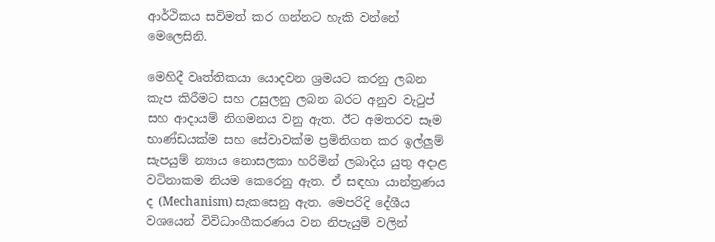ආර්ථිකය සවිමත් කර ගන්නට හැකි වන්නේ මෙලෙසිනි.

මෙහිදී වෘත්තිකයා යොදවන ශ්‍රමයට කරනු ලබන කැප කිරීමට සහ උසුලනු ලබන බරට අනුව වැටුප් සහ ආදායම් නිගමනය වනු ඇත. ඊට අමතරව සෑම භාණ්ඩයක්ම සහ සේවාවක්ම ප්‍රමිතිගත කර ඉල්ලුම් සැපයුම් න්‍යාය නොසලකා හරිමින් ලබාදිය යුතු අදාළ වටිනාකම නියම කෙරෙනු ඇත. ඒ සඳහා යාන්ත්‍රණය ද (Mechanism) සැකසෙනු ඇත. මෙපරිදි දේශීය වශයෙන් විවිධාංගීකරණය වන නිපැයුම් වලින්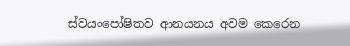ස්වයංපෝෂිතව ආනයනය අවම කෙරෙන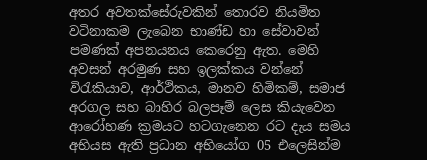අතර අවතක්සේරුවකින් තොරව නියමිත වටිනාකම ලැබෙන භාණ්ඩ හා සේවාවන් පමණක් අපනයනය කෙරෙනු ඇත. මෙහි අවසන් අරමුණ සහ ඉලක්කය වන්නේ විරැකියාව, ආර්ථිකය, මානව හිමිකම්, සමාජ අරගල සහ බාහිර බලපෑම් ලෙස කියැවෙන ආරෝහණ ක්‍රමයට හටගැනෙන රට දැය සමය අභියස ඇති ප්‍රධාන අභියෝග 05 එලෙසින්ම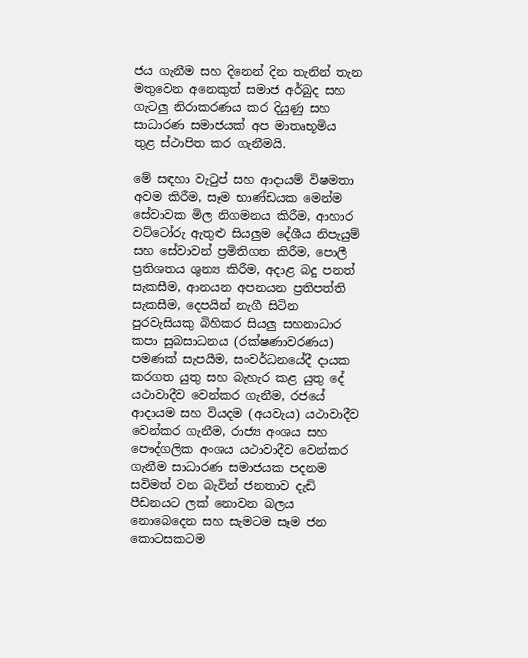ජය ගැනීම සහ දිනෙන් දින තැනින් තැන මතුවෙන අනෙකුත් සමාජ අර්බුද සහ ගැටලු නිරාකරණය කර දියුණු සහ සාධාරණ සමාජයක් අප මාතෘභූමිය තුළ ස්ථාපිත කර ගැනීමයි.

මේ සඳහා වැටුප් සහ ආදායම් විෂමතා අවම කිරීම, සෑම භාණ්ඩයක මෙන්ම සේවාවක මිල නිගමනය කිරීම, ආහාර වට්ටෝරු ඇතුළු සියලුම දේශීය නිපැයුම් සහ සේවාවන් ප්‍රමිතිගත කිරීම, පොලී ප්‍රතිශතය ශුන්‍ය කිරීම, අදාළ බදු පනත් සැකසීම, ආනයන අපනයන ප්‍රතිපත්ති සැකසීම, දෙපයින් නැගී සිටින පුරවැසියකු බිහිකර සියලු සහනාධාර කපා සුබසාධනය (රක්ෂණාවරණය) පමණක් සැපයීම, සංවර්ධනයේදී දායක කරගත යුතු සහ බැහැර කළ යුතු දේ යථාවාදීව වෙන්කර ගැනීම, රජයේ ආදායම සහ වියදම (අයවැය) යථාවාදීව වෙන්කර ගැනීම, රාජ්‍ය අංශය සහ පෞද්ගලික අංශය යථාවාදීව වෙන්කර ගැනීම සාධාරණ සමාජයක පදනම සවිමත් වන බැවින් ජනතාව දැඩි පීඩනයට ලක් නොවන බලය නොබෙදෙන සහ සැමටම සෑම ජන කොටසකටම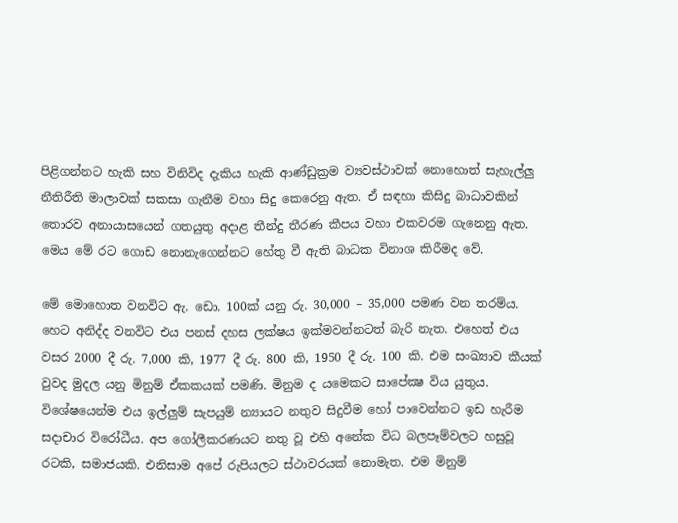පිළිගන්නට හැකි සහ විනිවිද දැකිය හැකි ආණ්ඩුක්‍රම ව්‍යවස්ථාවක් නොහොත් සැහැල්ලු නීතිරීති මාලාවක් සකසා ගැනීම වහා සිදු කෙරෙනු ඇත. ඒ සඳහා කිසිදු බාධාවකින් තොරව අනායාසයෙන් ගතයුතු අදාළ තීන්දු තීරණ කීපය වහා එකවරම ගැනෙනු ඇත. මෙය මේ රට ගොඩ නොනැගෙන්නට හේතු වී ඇති බාධක විනාශ කිරීමද වේ.

මේ මොහොත වනවිට ඇ. ඩො. 100ක් යනු රු. 30,000 – 35,000 පමණ වන තරම්ය. හෙට අනිද්ද වනවිට එය පනස් දහස ලක්ෂය ඉක්මවන්නටත් බැරි නැත. එහෙත් එය වසර 2000 දී රු. 7,000 කි, 1977 දී රු. 800 කි, 1950 දී රු. 100 කි. එම සංඛ්‍යාව කීයක් වුවද මුදල යනු මිනුම් ඒකකයක් පමණි. මිනුම ද යමෙකට සාපේක්‍ෂ විය යුතුය. විශේෂයෙන්ම එය ඉල්ලුම් සැපයුම් න්‍යායට නතුව සිදුවීම හෝ පාවෙන්නට ඉඩ හැරීම සදාචාර විරෝධීය. අප ගෝලීකරණයට නතු වූ එහි අනේක විධ බලපෑම්වලට හසුවූ රටකි, සමාජයකි. එනිසාම අපේ රුපියලට ස්ථාවරයක් නොමැත. එම මිනුම්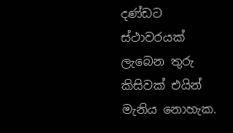දණ්ඩට ස්ථාවරයක් ලැබෙන තුරු කිසිවක් එයින් මැනිය නොහැක.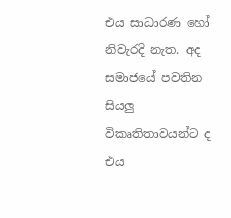එය සාධාරණ හෝ නිවැරදි නැත. අද සමාජයේ පවතින සියලු විකෘතිතාවයන්ට ද එය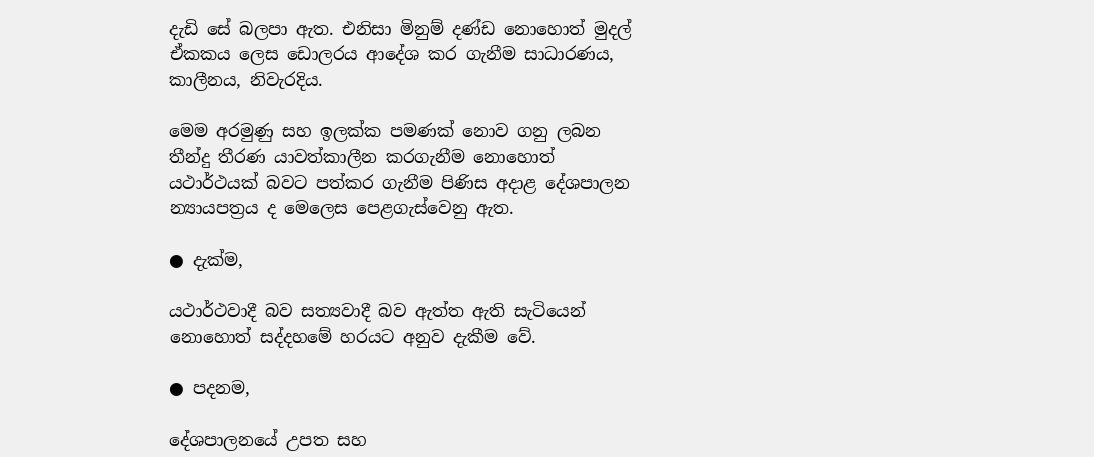දැඩි සේ බලපා ඇත. එනිසා මිනුම් දණ්ඩ නොහොත් මුදල් ඒකකය ලෙස ඩොලරය ආදේශ කර ගැනීම සාධාරණය, කාලීනය, නිවැරදිය.

මෙම අරමුණු සහ ඉලක්ක පමණක් නොව ගනු ලබන තීන්දු තීරණ යාවත්කාලීන කරගැනීම නොහොත් යථාර්ථයක් බවට පත්කර ගැනීම පිණිස අදාළ දේශපාලන න්‍යායපත්‍රය ද මෙලෙස පෙළගැස්වෙනු ඇත.

● දැක්ම,

යථාර්ථවාදී බව සත්‍යවාදී බව ඇත්ත ඇති සැටියෙන් නොහොත් සද්දහමේ හරයට අනුව දැකීම වේ.

● පදනම,

දේශපාලනයේ උපත සහ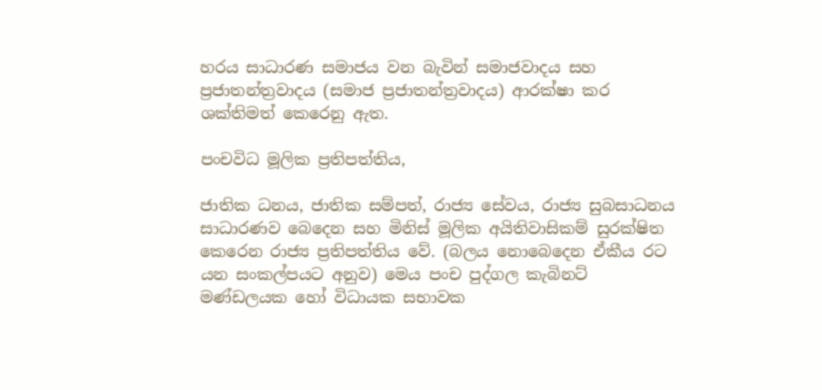හරය සාධාරණ සමාජය වන බැවින් සමාජවාදය සහ ප්‍රජාතන්ත්‍රවාදය (සමාජ ප්‍රජාතන්ත්‍රවාදය) ආරක්ෂා කර ශක්තිමත් කෙරෙනු ඇත.

පංචවිධ මූලික ප්‍රතිපත්තිය,

ජාතික ධනය, ජාතික සම්පත්, රාජ්‍ය සේවය, රාජ්‍ය සුබසාධනය සාධාරණව බෙදෙන සහ මිනිස් මූලික අයිතිවාසිකම් සුරක්ෂිත කෙරෙන රාජ්‍ය ප්‍රතිපත්තිය වේ. (බලය නොබෙදෙන ඒකීය රට යන සංකල්පයට අනුව) මෙය පංච පුද්ගල කැබිනට් මණ්ඩලයක හෝ විධායක සභාවක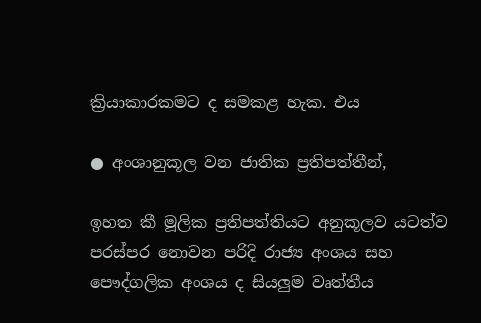ක්‍රියාකාරකමට ද සමකළ හැක. එය

● අංශානුකූල වන ජාතික ප්‍රතිපත්තීන්,

ඉහත කී මූලික ප්‍රතිපත්තියට අනුකූලව යටත්ව පරස්පර නොවන පරිදි රාජ්‍ය අංශය සහ පෞද්ගලික අංශය ද සියලුම වෘත්තීය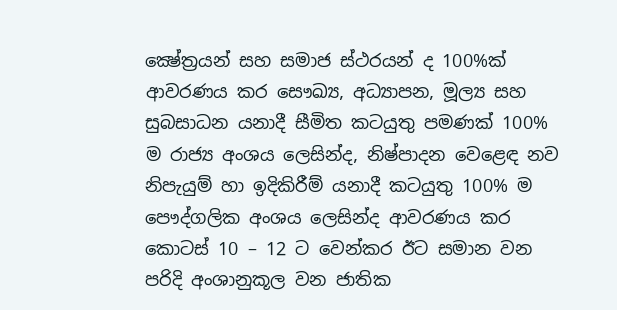ක්‍ෂේත්‍රයන් සහ සමාජ ස්ථරයන් ද 100%ක් ආවරණය කර සෞඛ්‍ය, අධ්‍යාපන, මූල්‍ය සහ සුබසාධන යනාදී සීමිත කටයුතු පමණක් 100% ම රාජ්‍ය අංශය ලෙසින්ද, නිෂ්පාදන වෙළෙඳ නව නිපැයුම් හා ඉදිකිරීම් යනාදී කටයුතු 100% ම පෞද්ගලික අංශය ලෙසින්ද ආවරණය කර කොටස් 10 – 12 ට වෙන්කර ඊට සමාන වන පරිදි අංශානුකූල වන ජාතික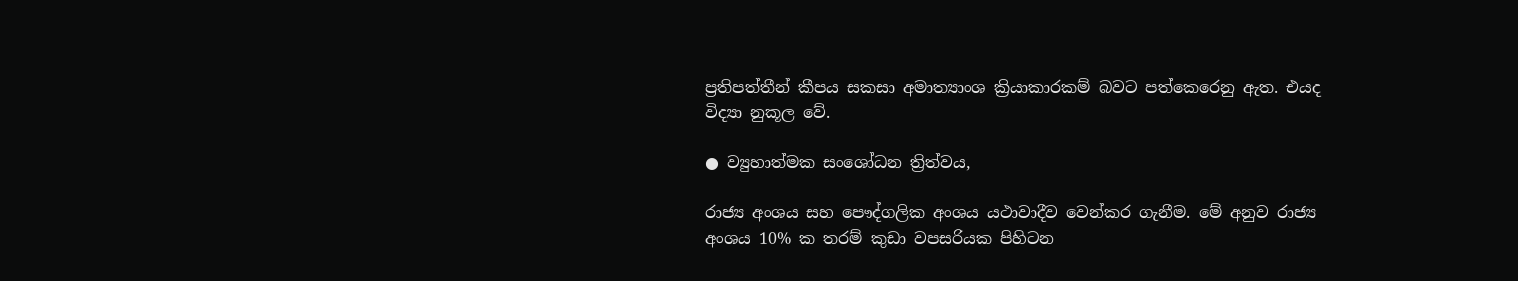ප්‍රතිපත්තීන් කීපය සකසා අමාත්‍යාංශ ක්‍රියාකාරකම් බවට පත්කෙරෙනු ඇත. එයද විද්‍යා නුකූල වේ.

● ව්‍යුහාත්මක සංශෝධන ත්‍රිත්වය,

රාජ්‍ය අංශය සහ පෞද්ගලික අංශය යථාවාදීව වෙන්කර ගැනීම. මේ අනුව රාජ්‍ය අංශය 10% ක තරම් කුඩා වපසරියක පිහිටන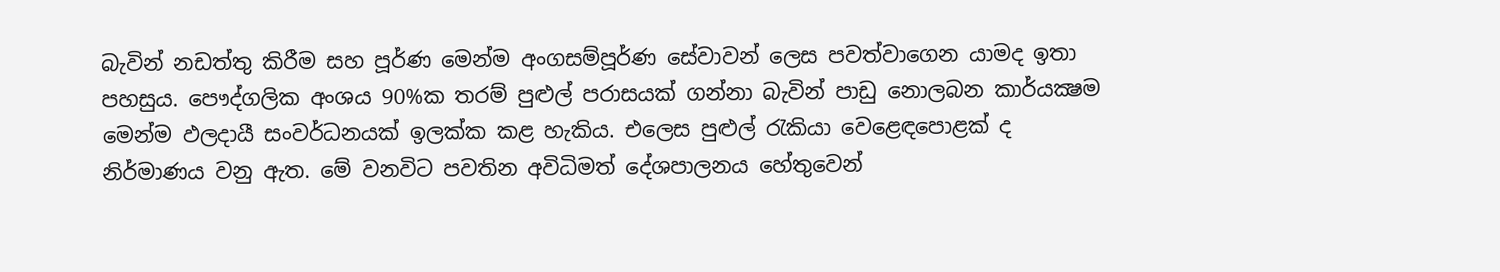බැවින් නඩත්තු කිරීම සහ පූර්ණ මෙන්ම අංගසම්පූර්ණ සේවාවන් ලෙස පවත්වාගෙන යාමද ඉතා පහසුය. පෞද්ගලික අංශය 90%ක තරම් පුළුල් පරාසයක් ගන්නා බැවින් පාඩු නොලබන කාර්යක්‍ෂම මෙන්ම ඵලදායී සංවර්ධනයක් ඉලක්ක කළ හැකිය. එලෙස පුළුල් රැකියා වෙළෙඳපොළක් ද නිර්මාණය වනු ඇත. මේ වනවිට පවතින අවිධිමත් දේශපාලනය හේතුවෙන්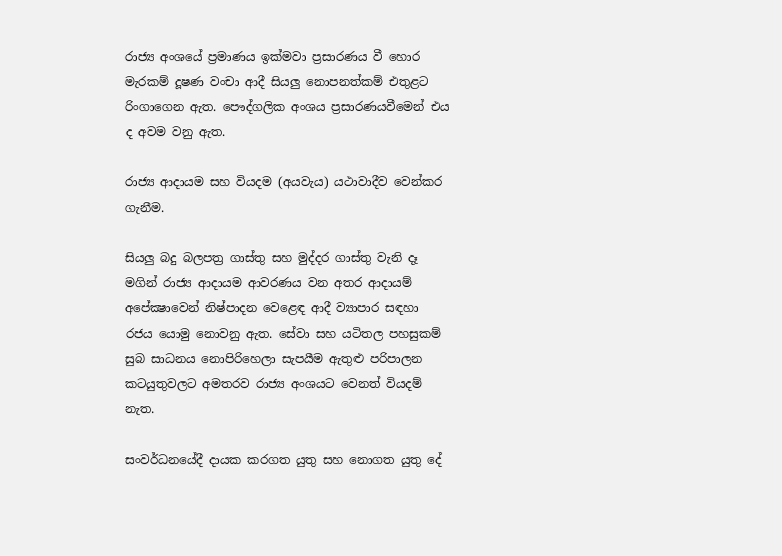රාජ්‍ය අංශයේ ප්‍රමාණය ඉක්මවා ප්‍රසාරණය වී හොර මැරකම් දූෂණ වංචා ආදී සියලු නොපනත්කම් එතුළට රිංගාගෙන ඇත. පෞද්ගලික අංශය ප්‍රසාරණයවීමෙන් එය ද අවම වනු ඇත.

රාජ්‍ය ආදායම සහ වියදම (අයවැය) යථාවාදීව වෙන්කර ගැනීම.

සියලු බදු බලපත්‍ර ගාස්තු සහ මුද්දර ගාස්තු වැනි දෑ මගින් රාජ්‍ය ආදායම ආවරණය වන අතර ආදායම් අපේක්‍ෂාවෙන් නිෂ්පාදන වෙළෙඳ ආදී ව්‍යාපාර සඳහා රජය යොමු නොවනු ඇත. සේවා සහ යටිතල පහසුකම් සුබ සාධනය නොපිරිහෙලා සැපයීම ඇතුළු පරිපාලන කටයුතුවලට අමතරව රාජ්‍ය අංශයට වෙනත් වියදම් නැත.

සංවර්ධනයේදී දායක කරගත යුතු සහ නොගත යුතු දේ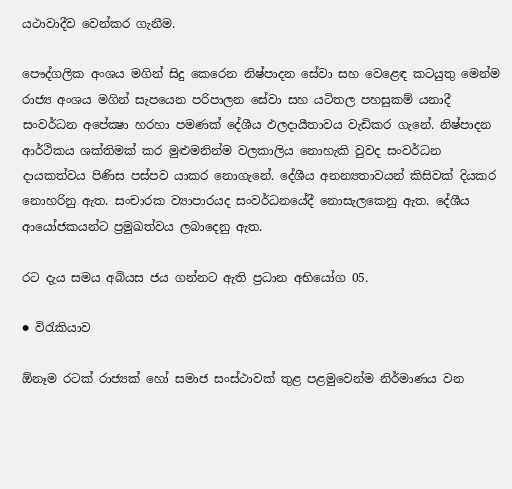යථාවාදීව වෙන්කර ගැනීම.

පෞද්ගලික අංශය මගින් සිදු කෙරෙන නිෂ්පාදන සේවා සහ වෙළෙඳ කටයුතු මෙන්ම රාජ්‍ය අංශය මගින් සැපයෙන පරිපාලන සේවා සහ යටිතල පහසුකම් යනාදී සංවර්ධන අපේක්‍ෂා හරහා පමණක් දේශීය ඵලදායීතාවය වැඩිකර ගැනේ. නිෂ්පාදන ආර්ථිකය ශක්තිමක් කර මුළුමනින්ම වලකාලිය නොහැකි වුවද සංවර්ධන දායකත්වය පිණිස පස්පව යාකර නොගැනේ. දේශීය අනන්‍යතාවයන් කිසිවක් දියකර නොහරිනු ඇත. සංචාරක ව්‍යාපාරයද සංවර්ධනයේදී නොසැලකෙනු ඇත. දේශීය ආයෝජකයන්ට ප්‍රමුඛත්වය ලබාදෙනු ඇත.

රට දැය සමය අබියස ජය ගන්නට ඇති ප්‍රධාන අභියෝග 05.

● විරැකියාව

ඕනෑම රටක් රාජ්‍යක් හෝ සමාජ සංස්ථාවක් තුළ පළමුවෙන්ම නිර්මාණය වන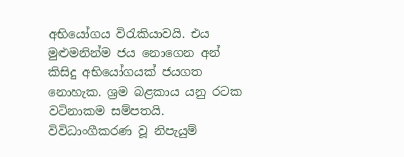අභියෝගය විරැකියාවයි. එය මුළුමනින්ම ජය නොගෙන අන් කිසිදු අභියෝගයක් ජයගත නොහැක. ශ්‍රම බළකාය යනු රටක වටිනාකම සම්පතයි. විවිධාංගීකරණ වූ නිපැයුම්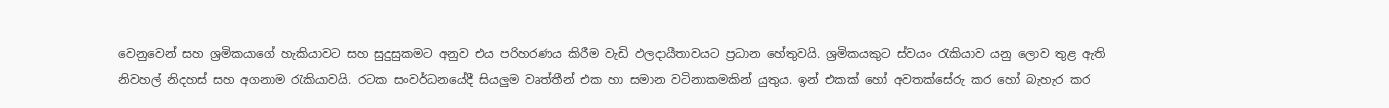වෙනුවෙන් සහ ශ්‍රමිකයාගේ හැකියාවට සහ සුදුසුකමට අනුව එය පරිහරණය කිරීම වැඩි ඵලදායීතාවයට ප්‍රධාන හේතුවයි. ශ්‍රමිකයකුට ස්වයං රැකියාව යනු ලොව තුළ ඇති නිවහල් නිදහස් සහ අගනාම රැකියාවයි. රටක සංවර්ධනයේදී සියලුම වෘත්තීන් එක හා සමාන වටිනාකමකින් යුතුය. ඉන් එකක් හෝ අවතක්සේරු කර හෝ බැහැර කර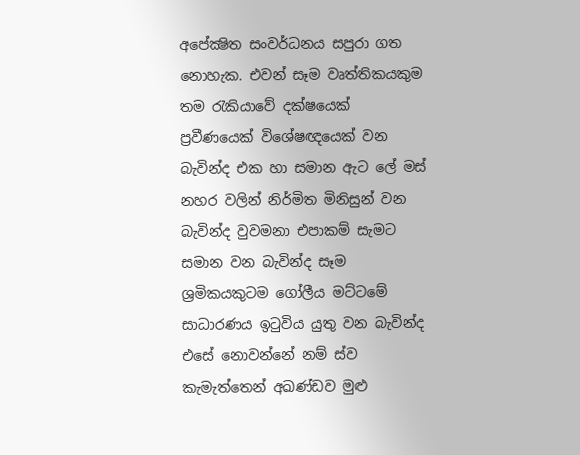අපේක්‍ෂිත සංවර්ධනය සපුරා ගත නොහැක. එවන් සෑම වෘත්තිකයකුම තම රැකියාවේ දක්ෂයෙක් ප්‍රවීණයෙක් විශේෂඥයෙක් වන බැවින්ද එක හා සමාන ඇට ලේ මස් නහර වලින් නිර්මිත මිනිසුන් වන බැවින්ද වුවමනා එපාකම් සැමට සමාන වන බැවින්ද සෑම ශ්‍රමිකයකුටම ගෝලීය මට්ටමේ සාධාරණය ඉටුවිය යුතු වන බැවින්ද එසේ නොවන්නේ නම් ස්ව කැමැත්තෙන් අඛණ්ඩව මුළු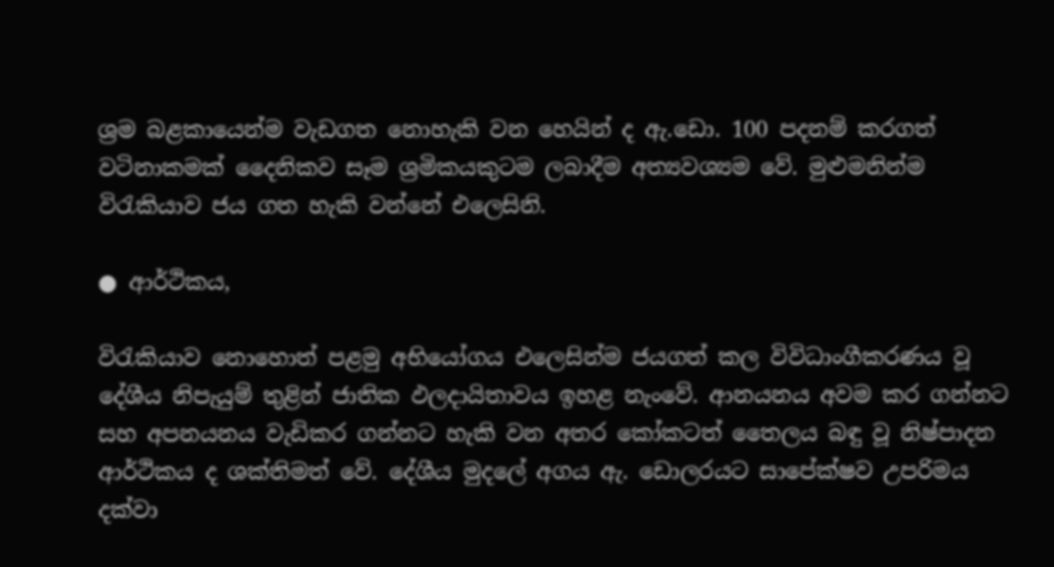ශ්‍රම බළකායෙන්ම වැඩගත නොහැකි වන හෙයින් ද ඇ.ඩො. 100 පදනම් කරගත් වටිනාකමක් දෛනිකව සෑම ශ්‍රමිකයකුටම ලබාදීම අත්‍යවශ්‍යම වේ. මුළුමනින්ම විරැකියාව ජය ගත හැකි වන්නේ එලෙසිනි.

● ආර්ථිකය,

විරැකියාව නොහොත් පළමු අභියෝගය එලෙසින්ම ජයගත් කල විවිධාංගීකරණය වූ දේශීය නිපැයුම් තුළින් ජාතික ඵලදායිතාවය ඉහළ නැංවේ. ආනයනය අවම කර ගන්නට සහ අපනයනය වැඩිකර ගන්නට හැකි වන අතර කෝකටත් තෛලය බඳු වූ නිෂ්පාදන ආර්ථිකය ද ශක්තිමත් වේ. දේශීය මුදලේ අගය ඇ. ඩොලරයට සාපේක්ෂව උපරිමය දක්වා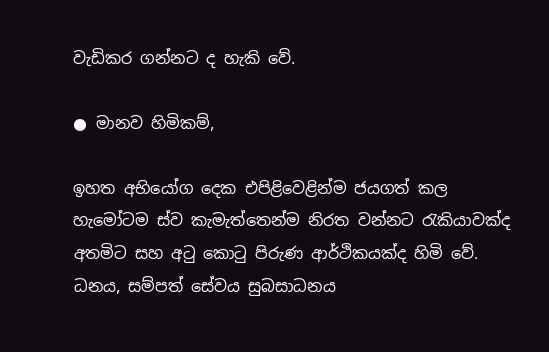වැඩිකර ගන්නට ද හැකි වේ.

● මානව හිමිකම්,

ඉහත අභියෝග දෙක එපිළිවෙළින්ම ජයගත් කල හැමෝටම ස්ව කැමැත්තෙන්ම නිරත වන්නට රැකියාවක්ද අතමිට සහ අටු කොටු පිරුණ ආර්ථිකයක්ද හිමි වේ. ධනය, සම්පත් සේවය සුබසාධනය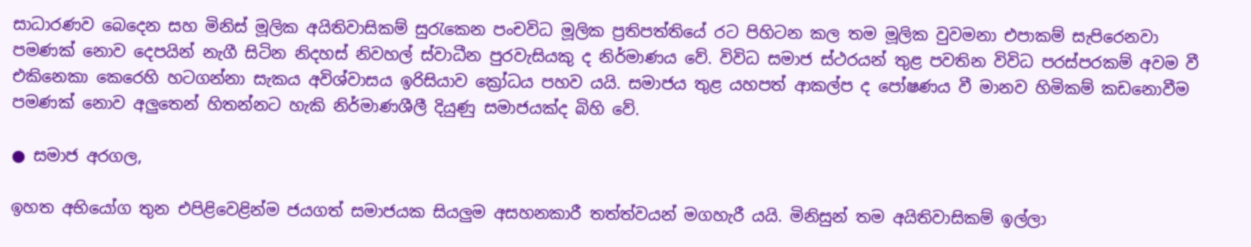සාධාරණව බෙදෙන සහ මිනිස් මූලික අයිතිවාසිකම් සුරැකෙන පංචවිධ මූලික ප්‍රතිපත්තියේ රට පිහිටන කල තම මූලික වුවමනා එපාකම් සැපිරෙනවා පමණක් නොව දෙපයින් නැගී සිටින නිදහස් නිවහල් ස්වාධීන පුරවැසියකු ද නිර්මාණය වේ. විවිධ සමාජ ස්ථරයන් තුළ පවතින විවිධ පරස්පරකම් අවම වී එකිනෙකා කෙරෙහි හටගන්නා සැකය අවිශ්වාසය ඉරිසියාව ක්‍රෝධය පහව යයි. සමාජය තුළ යහපත් ආකල්ප ද පෝෂණය වී මානව හිමිකම් කඩනොවීම පමණක් නොව අලුතෙන් හිතන්නට හැකි නිර්මාණශීලී දියුණු සමාජයක්ද බිහි වේ.

● සමාජ අරගල,

ඉහත අභියෝග තුන එපිළිවෙළින්ම ජයගත් සමාජයක සියලුම අසහනකාරී තත්ත්වයන් මගහැරී යයි. මිනිසුන් තම අයිතිවාසිකම් ඉල්ලා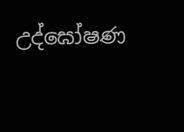උද්ඝෝෂණ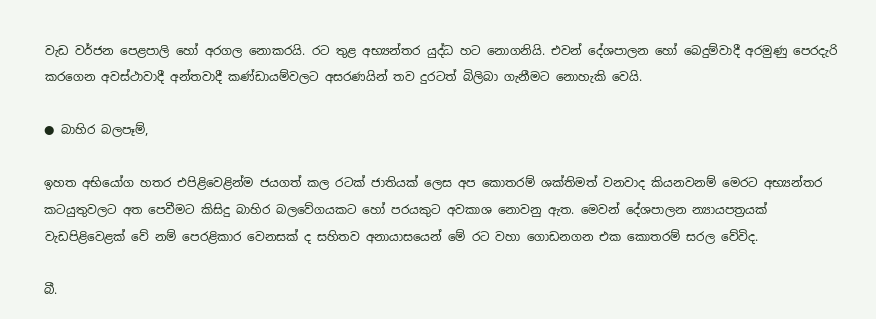වැඩ වර්ජන පෙළපාලි හෝ අරගල නොකරයි. රට තුළ අභ්‍යන්තර යුද්ධ හට නොගනියි. එවන් දේශපාලන හෝ බෙදුම්වාදී අරමුණු පෙරදැරි කරගෙන අවස්ථාවාදී අන්තවාදී කණ්ඩායම්වලට අසරණයින් තව දුරටත් බිලිබා ගැනීමට නොහැකි වෙයි.

● බාහිර බලපෑම්,

ඉහත අභියෝග හතර එපිළිවෙළින්ම ජයගත් කල රටක් ජාතියක් ලෙස අප කොතරම් ශක්තිමත් වනවාද කියනවනම් මෙරට අභ්‍යන්තර කටයුතුවලට අත පෙවීමට කිසිදු බාහිර බලවේගයකට හෝ පරයකුට අවකාශ නොවනු ඇත. මෙවන් දේශපාලන න්‍යායපත්‍රයක් වැඩපිළිවෙළක් වේ නම් පෙරළිකාර වෙනසක් ද සහිතව අනායාසයෙන් මේ රට වහා ගොඩනගන එක කොතරම් සරල වේවිද.

බී.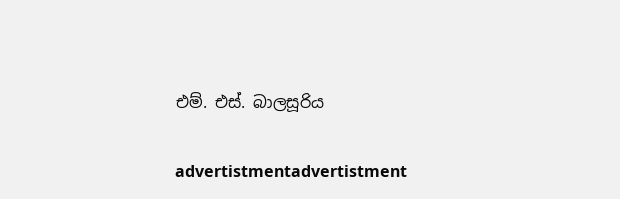එම්. එස්. බාලසූරිය

advertistmentadvertistment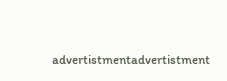advertistmentadvertistment